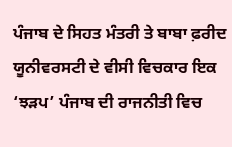ਪੰਜਾਬ ਦੇ ਸਿਹਤ ਮੰਤਰੀ ਤੇ ਬਾਬਾ ਫ਼ਰੀਦ ਯੂਨੀਵਰਸਟੀ ਦੇ ਵੀਸੀ ਵਿਚਕਾਰ ਇਕ ‘ਝੜਪ’ ਪੰਜਾਬ ਦੀ ਰਾਜਨੀਤੀ ਵਿਚ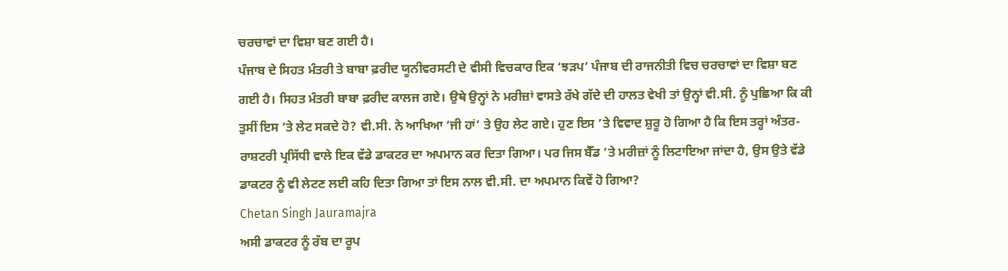ਚਰਚਾਵਾਂ ਦਾ ਵਿਸ਼ਾ ਬਣ ਗਈ ਹੈ।
ਪੰਜਾਬ ਦੇ ਸਿਹਤ ਮੰਤਰੀ ਤੇ ਬਾਬਾ ਫ਼ਰੀਦ ਯੂਨੀਵਰਸਟੀ ਦੇ ਵੀਸੀ ਵਿਚਕਾਰ ਇਕ ‘ਝੜਪ’ ਪੰਜਾਬ ਦੀ ਰਾਜਨੀਤੀ ਵਿਚ ਚਰਚਾਵਾਂ ਦਾ ਵਿਸ਼ਾ ਬਣ ਗਈ ਹੈ। ਸਿਹਤ ਮੰਤਰੀ ਬਾਬਾ ਫ਼ਰੀਦ ਕਾਲਜ ਗਏ। ਉਥੇ ਉਨ੍ਹਾਂ ਨੇ ਮਰੀਜ਼ਾਂ ਵਾਸਤੇ ਰੱਖੇ ਗੱਦੇ ਦੀ ਹਾਲਤ ਵੇਖੀ ਤਾਂ ਉਨ੍ਹਾਂ ਵੀ.ਸੀ. ਨੂੰ ਪੁਛਿਆ ਕਿ ਕੀ ਤੁਸੀਂ ਇਸ ’ਤੇ ਲੇਟ ਸਕਦੇ ਹੋ? ਵੀ.ਸੀ. ਨੇ ਆਖਿਆ ‘ਜੀ ਹਾਂ’ ਤੇ ਉਹ ਲੇਟ ਗਏ। ਹੁਣ ਇਸ ’ਤੇ ਵਿਵਾਦ ਸ਼ੁਰੂ ਹੋ ਗਿਆ ਹੈ ਕਿ ਇਸ ਤਰ੍ਹਾਂ ਅੰਤਰ-ਰਾਸ਼ਟਰੀ ਪ੍ਰਸਿੱਧੀ ਵਾਲੇ ਇਕ ਵੱਡੇ ਡਾਕਟਰ ਦਾ ਅਪਮਾਨ ਕਰ ਦਿਤਾ ਗਿਆ। ਪਰ ਜਿਸ ਬੈੱਡ ’ਤੇ ਮਰੀਜ਼ਾਂ ਨੂੰ ਲਿਟਾਇਆ ਜਾਂਦਾ ਹੈ, ਉਸ ਉਤੇ ਵੱਡੇ ਡਾਕਟਰ ਨੂੰ ਵੀ ਲੇਟਣ ਲਈ ਕਹਿ ਦਿਤਾ ਗਿਆ ਤਾਂ ਇਸ ਨਾਲ ਵੀ.ਸੀ. ਦਾ ਅਪਮਾਨ ਕਿਵੇਂ ਹੋ ਗਿਆ?
Chetan Singh Jauramajra
ਅਸੀ ਡਾਕਟਰ ਨੂੰ ਰੱਬ ਦਾ ਰੂਪ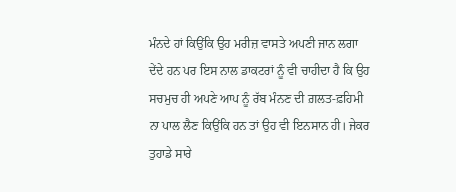ਮੰਨਦੇ ਹਾਂ ਕਿਉਂਕਿ ਉਹ ਮਰੀਜ਼ ਵਾਸਤੇ ਅਪਣੀ ਜਾਨ ਲਗਾ ਦੇਂਦੇ ਹਨ ਪਰ ਇਸ ਨਾਲ ਡਾਕਟਰਾਂ ਨੂੰ ਵੀ ਚਾਹੀਦਾ ਹੈ ਕਿ ਉਹ ਸਚਮੁਚ ਹੀ ਅਪਣੇ ਆਪ ਨੂੰ ਰੱਬ ਮੰਨਣ ਦੀ ਗ਼ਲਤ-ਫ਼ਹਿਮੀ ਨਾ ਪਾਲ ਲੈਣ ਕਿਉਂਕਿ ਹਨ ਤਾਂ ਉਹ ਵੀ ਇਨਸਾਨ ਹੀ। ਜੇਕਰ ਤੁਹਾਡੇ ਸਾਰੇ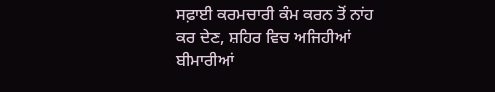ਸਫ਼ਾਈ ਕਰਮਚਾਰੀ ਕੰਮ ਕਰਨ ਤੋਂ ਨਾਂਹ ਕਰ ਦੇਣ, ਸ਼ਹਿਰ ਵਿਚ ਅਜਿਹੀਆਂ ਬੀਮਾਰੀਆਂ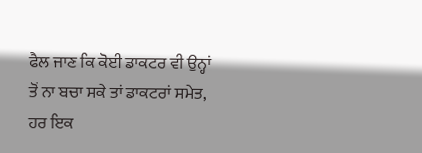ਫੈਲ ਜਾਣ ਕਿ ਕੋਈ ਡਾਕਟਰ ਵੀ ਉਨ੍ਹਾਂ ਤੋਂ ਨਾ ਬਚਾ ਸਕੇ ਤਾਂ ਡਾਕਟਰਾਂ ਸਮੇਤ, ਹਰ ਇਕ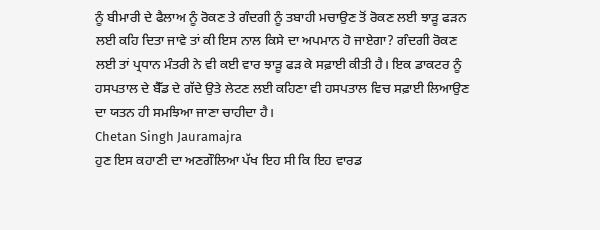ਨੂੰ ਬੀਮਾਰੀ ਦੇ ਫੈਲਾਅ ਨੂੰ ਰੋਕਣ ਤੇ ਗੰਦਗੀ ਨੂੰ ਤਬਾਹੀ ਮਚਾਉਣ ਤੋਂ ਰੋਕਣ ਲਈ ਝਾੜੂ ਫੜਨ ਲਈ ਕਹਿ ਦਿਤਾ ਜਾਵੇ ਤਾਂ ਕੀ ਇਸ ਨਾਲ ਕਿਸੇ ਦਾ ਅਪਮਾਨ ਹੋ ਜਾਏਗਾ? ਗੰਦਗੀ ਰੋਕਣ ਲਈ ਤਾਂ ਪ੍ਰਧਾਨ ਮੰਤਰੀ ਨੇ ਵੀ ਕਈ ਵਾਰ ਝਾੜੂ ਫੜ ਕੇ ਸਫ਼ਾਈ ਕੀਤੀ ਹੈ। ਇਕ ਡਾਕਟਰ ਨੂੰ ਹਸਪਤਾਲ ਦੇ ਬੈੱਡ ਦੇ ਗੱਦੇ ਉਤੇ ਲੇਟਣ ਲਈ ਕਹਿਣਾ ਵੀ ਹਸਪਤਾਲ ਵਿਚ ਸਫ਼ਾਈ ਲਿਆਉਣ ਦਾ ਯਤਨ ਹੀ ਸਮਝਿਆ ਜਾਣਾ ਚਾਹੀਦਾ ਹੈ।
Chetan Singh Jauramajra
ਹੁਣ ਇਸ ਕਹਾਣੀ ਦਾ ਅਣਗੌਲਿਆ ਪੱਖ ਇਹ ਸੀ ਕਿ ਇਹ ਵਾਰਡ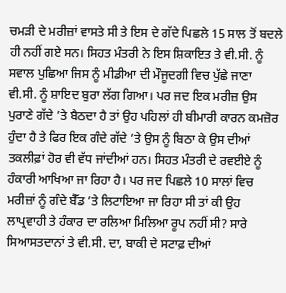ਚਮੜੀ ਦੇ ਮਰੀਜ਼ਾਂ ਵਾਸਤੇ ਸੀ ਤੇ ਇਸ ਦੇ ਗੱਦੇ ਪਿਛਲੇ 15 ਸਾਲ ਤੋਂ ਬਦਲੇ ਹੀ ਨਹੀਂ ਗਏ ਸਨ। ਸਿਹਤ ਮੰਤਰੀ ਨੇ ਇਸ ਸ਼ਿਕਾਇਤ ਤੇ ਵੀ.ਸੀ. ਨੂੰ ਸਵਾਲ ਪੁਛਿਆ ਜਿਸ ਨੂੰ ਮੀਡੀਆ ਦੀ ਮੌਜੂਦਗੀ ਵਿਚ ਪੁੱਛੇ ਜਾਣਾ ਵੀ.ਸੀ. ਨੂੰ ਸ਼ਾਇਦ ਬੁਰਾ ਲੱਗ ਗਿਆ। ਪਰ ਜਦ ਇਕ ਮਰੀਜ਼ ਉਸ ਪੁਰਾਣੇ ਗੱਦੇ ’ਤੇ ਬੈਠਦਾ ਹੈ ਤਾਂ ਉਹ ਪਹਿਲਾਂ ਹੀ ਬੀਮਾਰੀ ਕਾਰਨ ਕਮਜ਼ੋਰ ਹੁੰਦਾ ਹੈ ਤੇ ਫਿਰ ਇਕ ਗੰਦੇ ਗੱਦੇ ’ਤੇ ਉਸ ਨੂੰ ਬਿਠਾ ਕੇ ਉਸ ਦੀਆਂ ਤਕਲੀਫ਼ਾਂ ਹੋਰ ਵੀ ਵੱਧ ਜਾਂਦੀਆਂ ਹਨ। ਸਿਹਤ ਮੰਤਰੀ ਦੇ ਰਵਈਏ ਨੂੰ ਹੰਕਾਰੀ ਆਖਿਆ ਜਾ ਰਿਹਾ ਹੈ। ਪਰ ਜਦ ਪਿਛਲੇ 10 ਸਾਲਾਂ ਵਿਚ ਮਰੀਜ਼ਾਂ ਨੂੰ ਗੰਦੇ ਬੈੱਡ ’ਤੇ ਲਿਟਾਇਆ ਜਾ ਰਿਹਾ ਸੀ ਤਾਂ ਕੀ ਉਹ ਲਾਪ੍ਰਵਾਹੀ ਤੇ ਹੰਕਾਰ ਦਾ ਰਲਿਆ ਮਿਲਿਆ ਰੂਪ ਨਹੀਂ ਸੀ? ਸਾਰੇ ਸਿਆਸਤਦਾਨਾਂ ਤੇ ਵੀ.ਸੀ. ਦਾ, ਬਾਕੀ ਦੇ ਸਟਾਫ਼ ਦੀਆਂ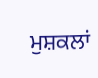ਮੁਸ਼ਕਲਾਂ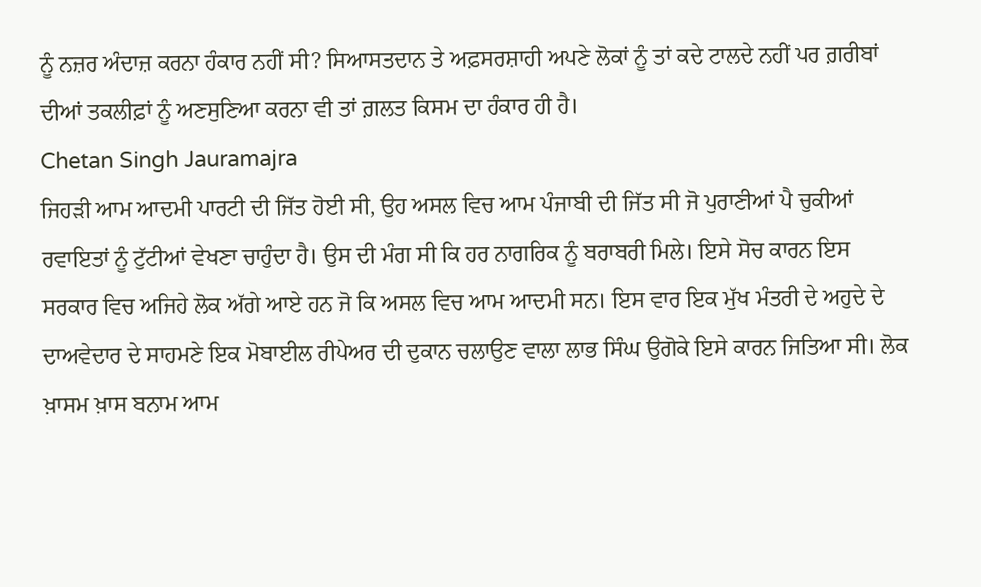ਨੂੰ ਨਜ਼ਰ ਅੰਦਾਜ਼ ਕਰਨਾ ਹੰਕਾਰ ਨਹੀਂ ਸੀ? ਸਿਆਸਤਦਾਨ ਤੇ ਅਫ਼ਸਰਸ਼ਾਹੀ ਅਪਣੇ ਲੋਕਾਂ ਨੂੰ ਤਾਂ ਕਦੇ ਟਾਲਦੇ ਨਹੀਂ ਪਰ ਗ਼ਰੀਬਾਂ ਦੀਆਂ ਤਕਲੀਫ਼ਾਂ ਨੂੰ ਅਣਸੁਣਿਆ ਕਰਨਾ ਵੀ ਤਾਂ ਗ਼ਲਤ ਕਿਸਮ ਦਾ ਹੰਕਾਰ ਹੀ ਹੈ।
Chetan Singh Jauramajra
ਜਿਹੜੀ ਆਮ ਆਦਮੀ ਪਾਰਟੀ ਦੀ ਜਿੱਤ ਹੋਈ ਸੀ, ਉਹ ਅਸਲ ਵਿਚ ਆਮ ਪੰਜਾਬੀ ਦੀ ਜਿੱਤ ਸੀ ਜੋ ਪੁਰਾਣੀਆਂ ਪੈ ਚੁਕੀਆਂ ਰਵਾਇਤਾਂ ਨੂੰ ਟੁੱਟੀਆਂ ਵੇਖਣਾ ਚਾਹੁੰਦਾ ਹੈ। ਉਸ ਦੀ ਮੰਗ ਸੀ ਕਿ ਹਰ ਨਾਗਰਿਕ ਨੂੰ ਬਰਾਬਰੀ ਮਿਲੇ। ਇਸੇ ਸੋਚ ਕਾਰਨ ਇਸ ਸਰਕਾਰ ਵਿਚ ਅਜਿਹੇ ਲੋਕ ਅੱਗੇ ਆਏ ਹਨ ਜੋ ਕਿ ਅਸਲ ਵਿਚ ਆਮ ਆਦਮੀ ਸਨ। ਇਸ ਵਾਰ ਇਕ ਮੁੱਖ ਮੰਤਰੀ ਦੇ ਅਹੁਦੇ ਦੇ ਦਾਅਵੇਦਾਰ ਦੇ ਸਾਹਮਣੇ ਇਕ ਮੋਬਾਈਲ ਰੀਪੇਅਰ ਦੀ ਦੁਕਾਨ ਚਲਾਉਣ ਵਾਲਾ ਲਾਭ ਸਿੰਘ ਉਗੋਕੇ ਇਸੇ ਕਾਰਨ ਜਿਤਿਆ ਸੀ। ਲੋਕ ਖ਼ਾਸਮ ਖ਼ਾਸ ਬਨਾਮ ਆਮ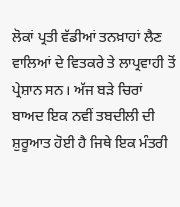ਲੋਕਾਂ ਪ੍ਰਤੀ ਵੱਡੀਆਂ ਤਨਖ਼ਾਹਾਂ ਲੈਣ ਵਾਲਿਆਂ ਦੇ ਵਿਤਕਰੇ ਤੇ ਲਾਪ੍ਰਵਾਹੀ ਤੋਂ ਪ੍ਰੇਸ਼ਾਨ ਸਨ। ਅੱਜ ਬੜੇ ਚਿਰਾਂ ਬਾਅਦ ਇਕ ਨਵੀਂ ਤਬਦੀਲੀ ਦੀ ਸ਼ੁਰੂਆਤ ਹੋਈ ਹੈ ਜਿਥੇ ਇਕ ਮੰਤਰੀ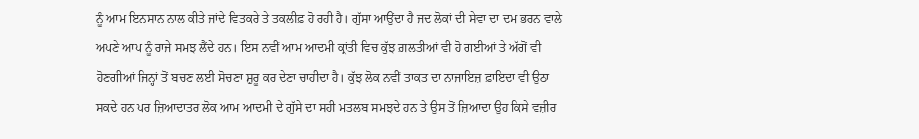ਨੂੰ ਆਮ ਇਨਸਾਨ ਨਾਲ ਕੀਤੇ ਜਾਂਦੇ ਵਿਤਕਰੇ ਤੇ ਤਕਲੀਫ਼ ਹੋ ਰਹੀ ਹੈ। ਗੁੱਸਾ ਆਉਂਦਾ ਹੈ ਜਦ ਲੋਕਾਂ ਦੀ ਸੇਵਾ ਦਾ ਦਮ ਭਰਨ ਵਾਲੇ ਅਪਣੇ ਆਪ ਨੂੰ ਰਾਜੇ ਸਮਝ ਲੈਂਦੇ ਹਨ। ਇਸ ਨਵੀਂ ਆਮ ਆਦਮੀ ਕ੍ਰਾਂਤੀ ਵਿਚ ਕੁੱਝ ਗ਼ਲਤੀਆਂ ਵੀ ਹੋ ਗਈਆਂ ਤੇ ਅੱਗੋਂ ਵੀ ਹੋਣਗੀਆਂ ਜਿਨ੍ਹਾਂ ਤੋਂ ਬਚਣ ਲਈ ਸੋਚਣਾ ਸ਼ੁਰੂ ਕਰ ਦੇਣਾ ਚਾਹੀਦਾ ਹੈ। ਕੁੱਝ ਲੋਕ ਨਵੀਂ ਤਾਕਤ ਦਾ ਨਾਜਾਇਜ਼ ਫ਼ਾਇਦਾ ਵੀ ਉਠਾ ਸਕਦੇ ਹਨ ਪਰ ਜ਼ਿਆਦਾਤਰ ਲੋਕ ਆਮ ਆਦਮੀ ਦੇ ਗੁੱਸੇ ਦਾ ਸਹੀ ਮਤਲਬ ਸਮਝਦੇ ਹਨ ਤੇ ਉਸ ਤੋਂ ਜ਼ਿਆਦਾ ਉਹ ਕਿਸੇ ਵਜ਼ੀਰ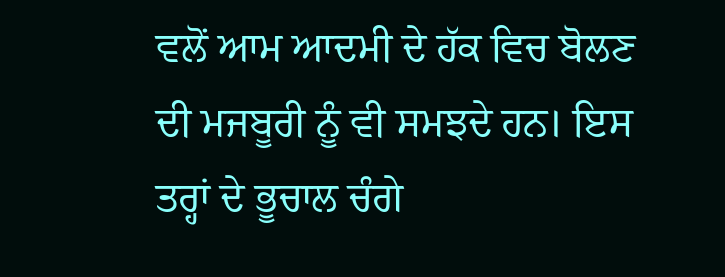ਵਲੋਂ ਆਮ ਆਦਮੀ ਦੇ ਹੱਕ ਵਿਚ ਬੋਲਣ ਦੀ ਮਜਬੂਰੀ ਨੂੰ ਵੀ ਸਮਝਦੇ ਹਨ। ਇਸ ਤਰ੍ਹਾਂ ਦੇ ਭੂਚਾਲ ਚੰਗੇ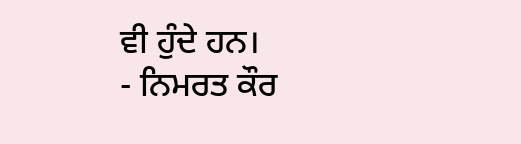ਵੀ ਹੁੰਦੇ ਹਨ।
- ਨਿਮਰਤ ਕੌਰ